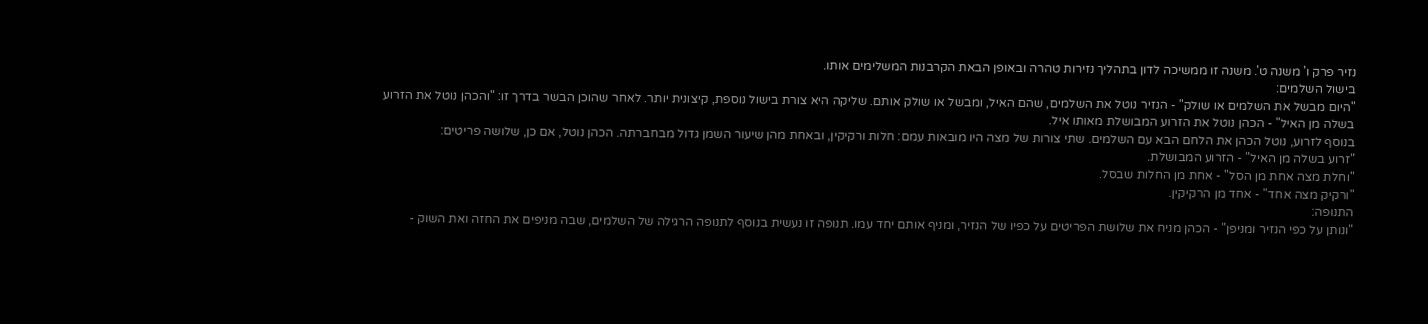נזיר פרק ו' משנה ט'. משנה זו ממשיכה לדון בתהליך נזירות טהרה ובאופן הבאת הקרבנות המשלימים אותו.
בישול השלמים:
"היום מבשל את השלמים או שולק" - הנזיר נוטל את השלמים, שהם האיל, ומבשל או שולק אותם. שליקה היא צורת בישול נוספת, קיצונית יותר. לאחר שהוכן הבשר בדרך זו: "והכהן נוטל את הזרוע בשלה מן האיל" - הכהן נוטל את הזרוע המבושלת מאותו איל.
בנוסף לזרוע, נוטל הכהן את הלחם הבא עם השלמים. שתי צורות של מצה היו מובאות עמם: חלות ורקיקין, ובאחת מהן שיעור השמן גדול מבחברתה. הכהן נוטל, אם כן, שלושה פריטים:
"זרוע בשלה מן האיל" - הזרוע המבושלת.
"וחלת מצה אחת מן הסל" - אחת מן החלות שבסל.
"ורקיק מצה אחד" - אחד מן הרקיקין.
התנופה:
"ונותן על כפי הנזיר ומניפן" - הכהן מניח את שלושת הפריטים על כפיו של הנזיר, ומניף אותם יחד עמו. תנופה זו נעשית בנוסף לתנופה הרגילה של השלמים, שבה מניפים את החזה ואת השוק -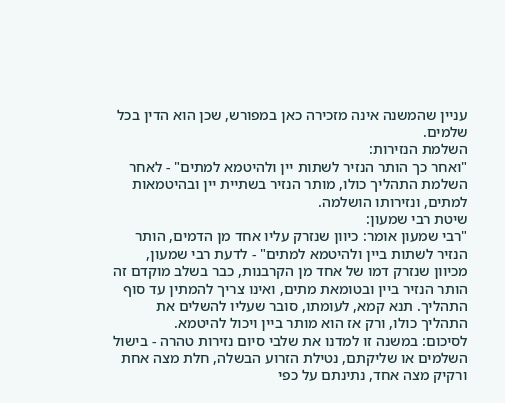עניין שהמשנה אינה מזכירה כאן במפורש, שכן הוא הדין בכל שלמים.
השלמת הנזירות:
"ואחר כך הותר הנזיר לשתות יין ולהיטמא למתים" - לאחר השלמת התהליך כולו, מותר הנזיר בשתיית יין ובהיטמאות למתים, ונזירותו הושלמה.
שיטת רבי שמעון:
"רבי שמעון אומר: כיוון שנזרק עליו אחד מן הדמים, הותר הנזיר לשתות ביין ולהיטמא למתים" - לדעת רבי שמעון, מכיוון שנזרק דמו של אחד מן הקרבנות, כבר בשלב מוקדם זה הותר הנזיר ביין ובטומאת מתים, ואינו צריך להמתין עד סוף התהליך. תנא קמא, לעומתו, סובר שעליו להשלים את התהליך כולו, ורק אז הוא מותר ביין ויכול להיטמא.
לסיכום: במשנה זו למדנו את שלבי סיום נזירות טהרה - בישול השלמים או שליקתם, נטילת הזרוע הבשלה, חלת מצה אחת ורקיק מצה אחד, נתינתם על כפי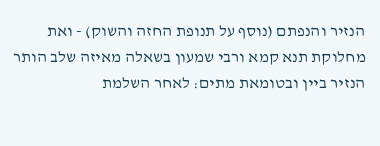הנזיר והנפתם (נוסף על תנופת החזה והשוק) - ואת מחלוקת תנא קמא ורבי שמעון בשאלה מאיזה שלב הותר הנזיר ביין ובטומאת מתים: לאחר השלמת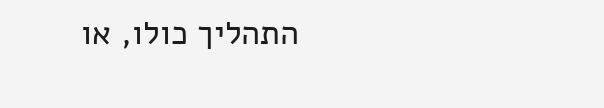התהליך כולו, או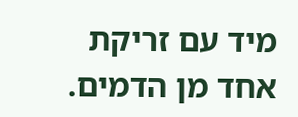מיד עם זריקת אחד מן הדמים.